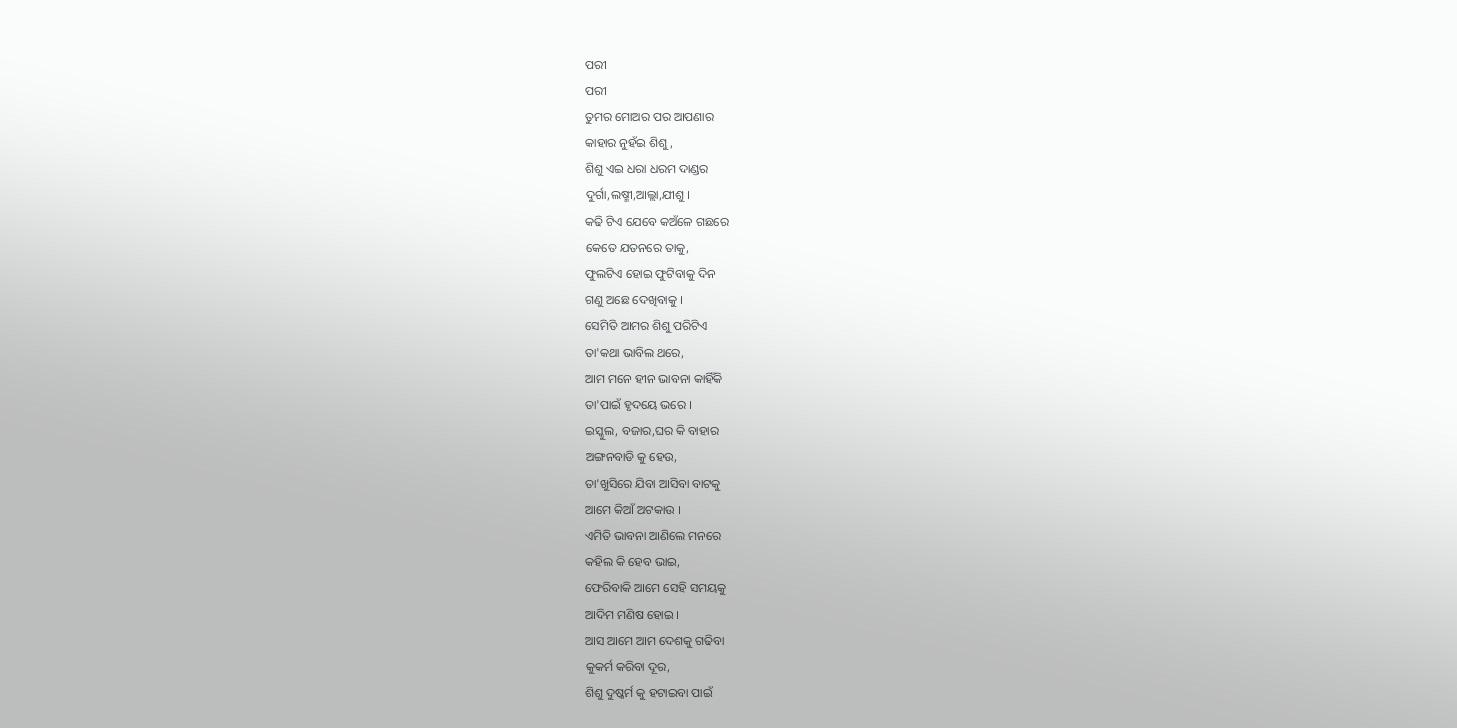ପରୀ
ପରୀ
ତୁମର ମୋଅର ପର ଆପଣାର
କାହାର ନୁହଁଇ ଶିଶୁ,
ଶିଶୁ ଏଇ ଧରା ଧରମ ଦାଣ୍ଡର
ଦୁର୍ଗା,ଲଷ୍ମୀ,ଆଲ୍ଲା,ଯୀଶୁ ।
କଢି ଟିଏ ଯେବେ କଅଁଳେ ଗଛରେ
କେତେ ଯତନରେ ତାକୁ,
ଫୁଲଟିଏ ହୋଇ ଫୁଟିବାକୁ ଦିନ
ଗଣୁ ଅଛେ ଦେଖିବାକୁ ।
ସେମିତି ଆମର ଶିଶୁ ପରିଟିଏ
ତା'କଥା ଭାବିଲ ଥରେ,
ଆମ ମନେ ହୀନ ଭାବନା କାହିଁକି
ତା'ପାଇଁ ହୃଦୟେ ଭରେ ।
ଇସ୍କୁଲ, ବଜାର,ଘର କି ବାହାର
ଅଙ୍ଗନବାଡି କୁ ହେଉ,
ତା'ଖୁସିରେ ଯିବା ଆସିବା ବାଟକୁ
ଆମେ କିଆଁ ଅଟକାଉ ।
ଏମିତି ଭାବନା ଆଣିଲେ ମନରେ
କହିଲ କି ହେବ ଭାଇ,
ଫେରିବାକି ଆମେ ସେହି ସମୟକୁ
ଆଦିମ ମଣିଷ ହୋଇ ।
ଆସ ଆମେ ଆମ ଦେଶକୁ ଗଢିବା
କୁକର୍ମ କରିବା ଦୂର,
ଶିଶୁ ଦୁଷ୍କର୍ମ କୁ ହଟାଇବା ପାଇଁ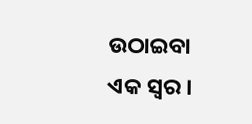ଉଠାଇବା ଏକ ସ୍ୱର ।